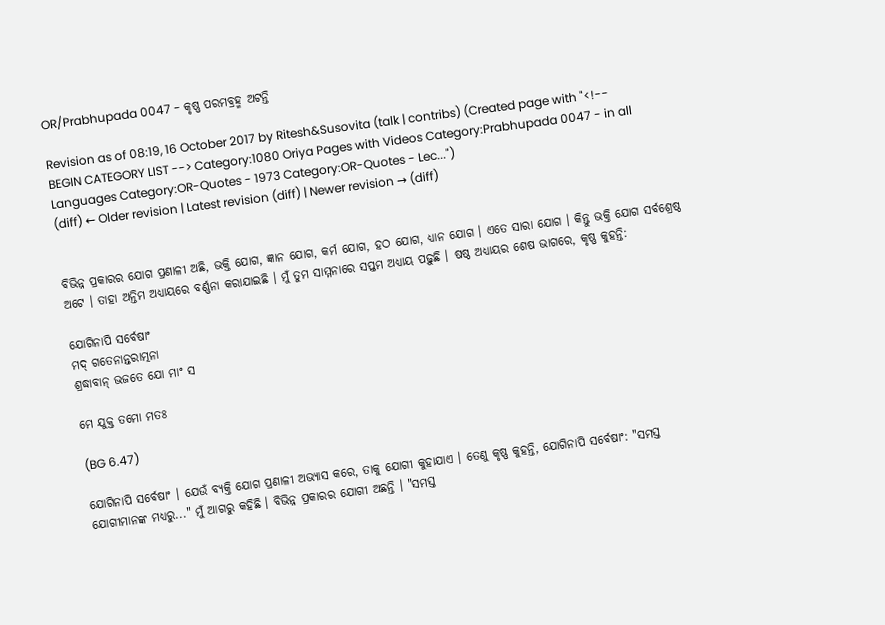OR/Prabhupada 0047 - କୃଷ୍ଣ ପରମବ୍ରହ୍ମ ଅଟନ୍ତି

Revision as of 08:19, 16 October 2017 by Ritesh&Susovita (talk | contribs) (Created page with "<!-- BEGIN CATEGORY LIST --> Category:1080 Oriya Pages with Videos Category:Prabhupada 0047 - in all Languages Category:OR-Quotes - 1973 Category:OR-Quotes - Lec...")
(diff) ← Older revision | Latest revision (diff) | Newer revision → (diff)


ବିଭିନ୍ନ ପ୍ରକାରର ଯୋଗ ପ୍ରଣାଳୀ ଅଛି, ଭକ୍ତି ଯୋଗ, ଜ୍ଞାନ ଯୋଗ, କର୍ମ ଯୋଗ, ହଠ ଯୋଗ, ଧ୍ୟାନ ଯୋଗ । ଏତେ ସାରା ଯୋଗ । କିନ୍ତୁ ଭକ୍ତି ଯୋଗ ସର୍ବଶ୍ରେଷ୍ଠ ଅଟେ । ତାହା ଅନ୍ତିମ ଅଧ୍ୟାୟରେ ବର୍ଣ୍ଣନା କରାଯାଇଛି । ମୁଁ ତୁମ ସାମ୍ମନାରେ ସପ୍ତମ ଅଧ୍ୟାୟ ପଢ଼ୁଛି । ଷଷ୍ଠ ଅଧ୍ୟାୟର ଶେଷ ଭାଗରେ, କୃଷ୍ଣ କୁହନ୍ତି:

ଯୋଗିନାପି ସର୍ବେଷାଂ
ମଦ୍ ଗତେନାନ୍ତରାତ୍ମନା
ଶ୍ରଦ୍ଧାବାନ୍ ଭଜତେ ଯୋ ମାଂ ସ

ମେ ଯୁକ୍ତ ତମୋ ମତଃ

(BG 6.47)

ଯୋଗିନାପି ସର୍ବେଷାଂ । ଯେଉଁ ବ୍ୟକ୍ତି ଯୋଗ ପ୍ରଣାଳୀ ଅଭ୍ୟାସ କରେ, ତାକୁ ଯୋଗୀ କୁହାଯାଏ । ତେଣୁ କୃଷ୍ଣ କୁହନ୍ତି, ଯୋଗିନାପି ସର୍ବେଷାଂ: "ସମସ୍ତ ଯୋଗୀମାନଙ୍କ ମଧ୍ୟରୁ..." ମୁଁ ଆଗରୁ କହିଛି । ବିଭିନ୍ନ ପ୍ରକାରର ଯୋଗୀ ଅଛନ୍ତି । "ସମସ୍ତ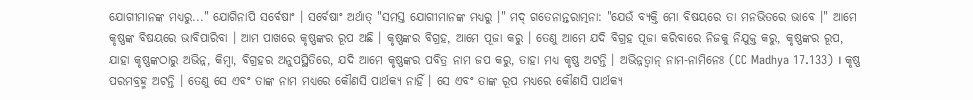ଯୋଗୀମାନଙ୍କ ମଧ୍ୟରୁ..." ଯୋଗିନାପି ସର୍ବେଷାଂ । ସର୍ବେଷାଂ ଅର୍ଥାତ୍ "ସମସ୍ତ ଯୋଗୀମାନଙ୍କ ମଧ୍ୟରୁ ।" ମଦ୍ ଗତେନାନ୍ତରାତ୍ମନା: "ଯେଉଁ ବ୍ୟକ୍ତି ମୋ ବିଷୟରେ ତା ମନଭିତରେ ଭାବେ ।" ଆମେ କୃଷ୍ଣଙ୍କ ବିଷୟରେ ଭାବିପାରିବା । ଆମ ପାଖରେ କୃଷ୍ଣଙ୍କର ରୂପ ଅଛି । କୃଷ୍ଣଙ୍କର ବିଗ୍ରହ, ଆମେ ପୂଜା କରୁ । ତେଣୁ ଆମେ ଯଦି ବିଗ୍ରହ ପୂଜା କରିବାରେ ନିଜକୁ ନିଯୁକ୍ତ କରୁ, କୃଷ୍ଣଙ୍କର ରୂପ, ଯାହା କୃଷ୍ଣଙ୍କଠାରୁ ଅଭିନ୍ନ, କିମ୍ବା, ବିଗ୍ରହର ଅନୁପସ୍ଥିତିରେ, ଯଦି ଆମେ କୃଷ୍ଣଙ୍କର ପବିତ୍ର ନାମ ଜପ କରୁ, ତାହା ମଧ୍ୟ କୃଷ୍ଣ ଅଟନ୍ତି । ଅଭିନ୍ନତ୍ଵାନ୍ ନାମ-ନାମିନେଃ (CC Madhya 17.133) । କୃଷ୍ଣ ପରମବ୍ରହ୍ମ ଅଟନ୍ତି । ତେଣୁ ସେ ଏବଂ ତାଙ୍କ ନାମ ମଧ୍ୟରେ କୌଣସି ପାର୍ଥକ୍ୟ ନାହିଁ । ସେ ଏବଂ ତାଙ୍କ ରୂପ ମଧ୍ୟରେ କୌଣସି ପାର୍ଥକ୍ୟ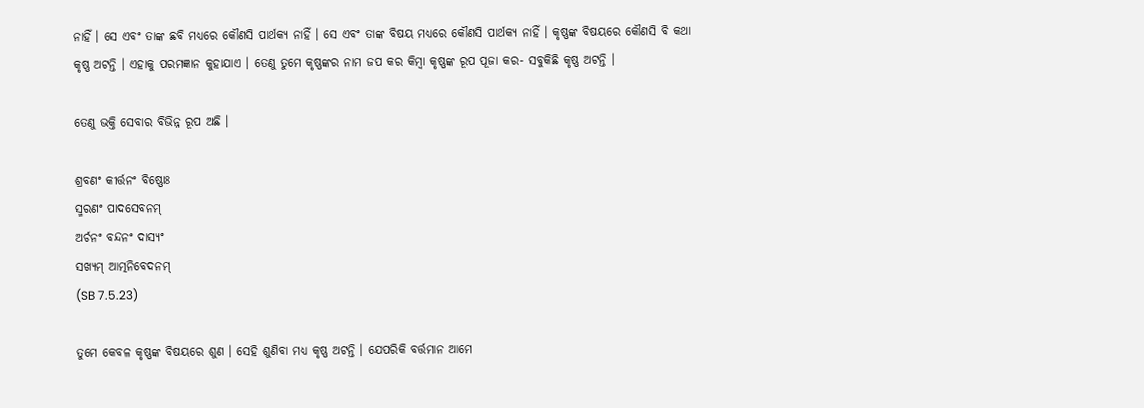ନାହିଁ । ସେ ଏବଂ ତାଙ୍କ ଛବି ମଧ୍ୟରେ କୌଣସି ପାର୍ଥକ୍ୟ ନାହିଁ । ସେ ଏବଂ ତାଙ୍କ ବିଷୟ ମଧ୍ୟରେ କୌଣସି ପାର୍ଥକ୍ୟ ନାହିଁ । କୃଷ୍ଣଙ୍କ ବିଷୟରେ କୌଣସି ବି କଥା କୃଷ୍ଣ ଅଟନ୍ତି । ଏହାକୁ ପରମଜ୍ଞାନ କୁହାଯାଏ । ତେଣୁ ତୁମେ କୃଷ୍ଣଙ୍କର ନାମ ଜପ କର କିମ୍ଵା କୃଷ୍ଣଙ୍କ ରୂପ ପୂଜା କର- ସବୁକିଛି କୃଷ୍ଣ ଅଟନ୍ତି ।

ତେଣୁ ଭକ୍ତି ସେବାର ବିଭିନ୍ନ ରୂପ ଅଛି ।

ଶ୍ରବଣଂ କୀର୍ତ୍ତନଂ ବିଷ୍ଣୋଃ
ସ୍ମରଣଂ ପାଦସେବନମ୍
ଅର୍ଚନଂ ବନ୍ଦନଂ ଦାସ୍ୟଂ
ସଖ୍ୟମ୍ ଆତ୍ମନିବେଦନମ୍
(SB 7.5.23)

ତୁମେ କେବଳ କୃଷ୍ଣଙ୍କ ବିଷୟରେ ଶୁଣ । ସେହି ଶୁଣିବା ମଧ୍ୟ କୃଷ୍ଣ ଅଟନ୍ତି । ଯେପରିକି ବର୍ତ୍ତମାନ ଆମେ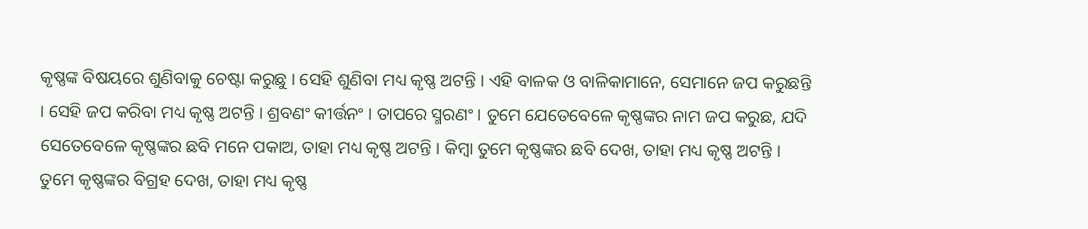କୃଷ୍ଣଙ୍କ ବିଷୟରେ ଶୁଣିବାକୁ ଚେଷ୍ଟା କରୁଛୁ । ସେହି ଶୁଣିବା ମଧ୍ୟ କୃଷ୍ଣ ଅଟନ୍ତି । ଏହି ବାଳକ ଓ ବାଳିକାମାନେ, ସେମାନେ ଜପ କରୁଛନ୍ତି । ସେହି ଜପ କରିବା ମଧ୍ୟ କୃଷ୍ଣ ଅଟନ୍ତି । ଶ୍ରବଣଂ କୀର୍ତ୍ତନଂ । ତାପରେ ସ୍ମରଣଂ । ତୁମେ ଯେତେବେଳେ କୃଷ୍ଣଙ୍କର ନାମ ଜପ କରୁଛ, ଯଦି ସେତେବେଳେ କୃଷ୍ଣଙ୍କର ଛବି ମନେ ପକାଅ, ତାହା ମଧ୍ୟ କୃଷ୍ଣ ଅଟନ୍ତି । କିମ୍ଵା ତୁମେ କୃଷ୍ଣଙ୍କର ଛବି ଦେଖ, ତାହା ମଧ୍ୟ କୃଷ୍ଣ ଅଟନ୍ତି । ତୁମେ କୃଷ୍ଣଙ୍କର ବିଗ୍ରହ ଦେଖ, ତାହା ମଧ୍ୟ କୃଷ୍ଣ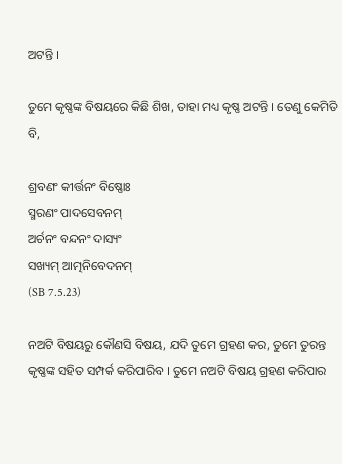ଅଟନ୍ତି ।

ତୁମେ କୃଷ୍ଣଙ୍କ ବିଷୟରେ କିଛି ଶିଖ, ତାହା ମଧ୍ୟ କୃଷ୍ଣ ଅଟନ୍ତି । ତେଣୁ କେମିତି ବି,

ଶ୍ରବଣଂ କୀର୍ତ୍ତନଂ ବିଷ୍ଣୋଃ
ସ୍ମରଣଂ ପାଦସେବନମ୍
ଅର୍ଚନଂ ବନ୍ଦନଂ ଦାସ୍ୟଂ
ସଖ୍ୟମ୍ ଆତ୍ମନିବେଦନମ୍
(SB 7.5.23)

ନଅଟି ବିଷୟରୁ କୌଣସି ବିଷୟ, ଯଦି ତୁମେ ଗ୍ରହଣ କର, ତୁମେ ତୁରନ୍ତ କୃଷ୍ଣଙ୍କ ସହିତ ସମ୍ପର୍କ କରିପାରିବ । ତୁମେ ନଅଟି ବିଷୟ ଗ୍ରହଣ କରିପାର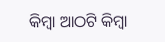କିମ୍ଵା ଆଠଟି କିମ୍ଵା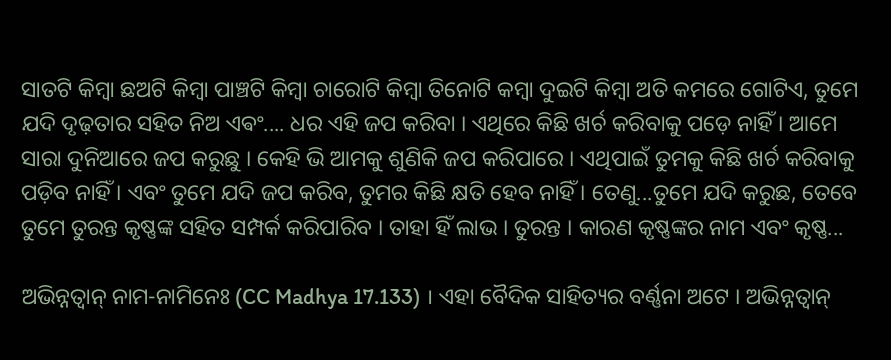ସାତଟି କିମ୍ଵା ଛଅଟି କିମ୍ଵା ପାଞ୍ଚଟି କିମ୍ଵା ଚାରୋଟି କିମ୍ଵା ତିନୋଟି କମ୍ଵା ଦୁଇଟି କିମ୍ଵା ଅତି କମରେ ଗୋଟିଏ, ତୁମେ ଯଦି ଦୃଢ଼ତାର ସହିତ ନିଅ ଏଵଂ.... ଧର ଏହି ଜପ କରିବା । ଏଥିରେ କିଛି ଖର୍ଚ କରିବାକୁ ପଡ଼େ ନାହିଁ । ଆମେ ସାରା ଦୁନିଆରେ ଜପ କରୁଛୁ । କେହି ଭି ଆମକୁ ଶୁଣିକି ଜପ କରିପାରେ । ଏଥିପାଇଁ ତୁମକୁ କିଛି ଖର୍ଚ କରିବାକୁ ପଡ଼ିବ ନାହିଁ । ଏବଂ ତୁମେ ଯଦି ଜପ କରିବ, ତୁମର କିଛି କ୍ଷତି ହେବ ନାହିଁ । ତେଣୁ...ତୁମେ ଯଦି କରୁଛ, ତେବେ ତୁମେ ତୁରନ୍ତ କୃଷ୍ଣଙ୍କ ସହିତ ସମ୍ପର୍କ କରିପାରିବ । ତାହା ହିଁ ଲାଭ । ତୁରନ୍ତ । କାରଣ କୃଷ୍ଣଙ୍କର ନାମ ଏବଂ କୃଷ୍ଣ...

ଅଭିନ୍ନତ୍ଵାନ୍ ନାମ-ନାମିନେଃ (CC Madhya 17.133) । ଏହା ବୈଦିକ ସାହିତ୍ୟର ବର୍ଣ୍ଣନା ଅଟେ । ଅଭିନ୍ନତ୍ଵାନ୍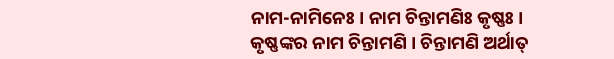ନାମ-ନାମିନେଃ । ନାମ ଚିନ୍ତାମଣିଃ କୃଷ୍ଣଃ । କୃଷ୍ଣଙ୍କର ନାମ ଚିନ୍ତାମଣି । ଚିନ୍ତାମଣି ଅର୍ଥାତ୍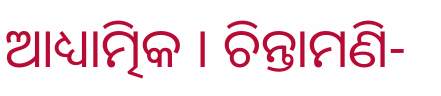ଆଧ୍ୟାତ୍ମିକ । ଚିନ୍ତାମଣି-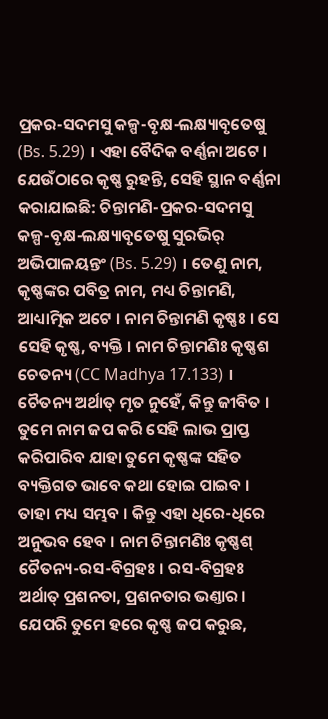ପ୍ରକର-ସଦମସୁ କଳ୍ପ-ବୃକ୍ଷ-ଲକ୍ଷ୍ୟାବୃତେଷୁ (Bs. 5.29) । ଏହା ବୈଦିକ ବର୍ଣ୍ଣନା ଅଟେ । ଯେଉଁଠାରେ କୃଷ୍ଣ ରୁହନ୍ତି, ସେହି ସ୍ଥାନ ବର୍ଣ୍ଣନା କରାଯାଇଛି: ଚିନ୍ତାମଣି-ପ୍ରକର-ସଦମସୁ କଳ୍ପ-ବୃକ୍ଷ-ଲକ୍ଷ୍ୟାବୃତେଷୁ ସୁରଭିର୍ ଅଭିପାଳୟନ୍ତଂ (Bs. 5.29) । ତେଣୁ ନାମ, କୃଷ୍ଣଙ୍କର ପବିତ୍ର ନାମ, ମଧ୍ୟ ଚିନ୍ତାମଣି, ଆଧ୍ୟାତ୍ମିକ ଅଟେ । ନାମ ଚିନ୍ତାମଣି କୃଷ୍ଣଃ । ସେ ସେହି କୃଷ୍ଣ, ବ୍ୟକ୍ତି । ନାମ ଚିନ୍ତାମଣିଃ କୃଷ୍ଣଶ ଚେତନ୍ୟ (CC Madhya 17.133) । ଚୈତନ୍ୟ ଅର୍ଥାତ୍ ମୃତ ନୁହେଁ, କିନ୍ତୁ ଜୀବିତ । ତୁମେ ନାମ ଜପ କରି ସେହି ଲାଭ ପ୍ରାପ୍ତ କରିପାରିବ ଯାହା ତୁମେ କୃଷ୍ଣଙ୍କ ସହିତ ବ୍ୟକ୍ତିଗତ ଭାବେ କଥା ହୋଇ ପାଇବ । ତାହା ମଧ୍ୟ ସମ୍ଭବ । କିନ୍ତୁ ଏହା ଧିରେ-ଧିରେ ଅନୁଭବ ହେବ । ନାମ ଚିନ୍ତାମଣିଃ କୃଷ୍ଣଶ୍ ଚୈତନ୍ୟ-ରସ-ବିଗ୍ରହଃ । ରସ-ବିଗ୍ରହଃ ଅର୍ଥାତ୍ ପ୍ରଶନତା, ପ୍ରଶନତାର ଭଣ୍ତାର । ଯେପରି ତୁମେ ହରେ କୃଷ୍ଣ ଜପ କରୁଛ,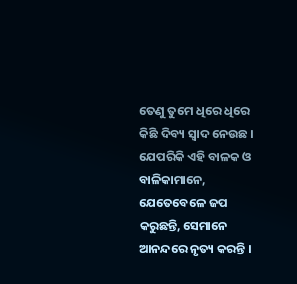ତେଣୁ ତୁମେ ଧିରେ ଧିରେ କିଛି ଦିବ୍ୟ ସ୍ଵାଦ ନେଉଛ । ଯେପରିକି ଏହି ବାଳକ ଓ ବାଳିକାମାନେ, ଯେତେବେଳେ ଜପ କରୁଛନ୍ତି, ସେମାନେ ଆନନ୍ଦରେ ନୃତ୍ୟ କରନ୍ତି ।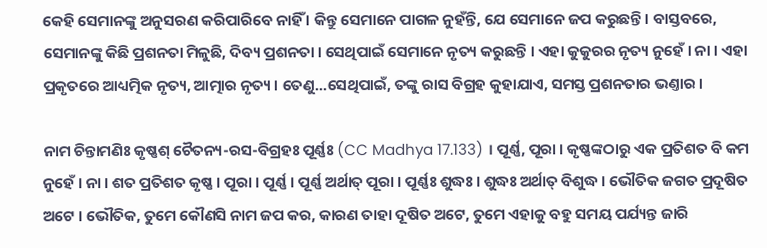କେହି ସେମାନଙ୍କୁ ଅନୁସରଣ କରିପାରିବେ ନାହିଁ । କିନ୍ତୁ ସେମାନେ ପାଗଳ ନୁହଁନ୍ତି, ଯେ ସେମାନେ ଜପ କରୁଛନ୍ତି । ବାସ୍ତବରେ, ସେମାନଙ୍କୁ କିଛି ପ୍ରଶନତା ମିଳୁଛି, ଦିବ୍ୟ ପ୍ରଶନତା । ସେଥିପାଇଁ ସେମାନେ ନୃତ୍ୟ କରୁଛନ୍ତି । ଏହା କୁକୁରର ନୃତ୍ୟ ନୁହେଁ । ନା । ଏହା ପ୍ରକୃତରେ ଆଧ୍ୟତ୍ମିକ ନୃତ୍ୟ, ଆତ୍ମାର ନୃତ୍ୟ । ତେଣୁ...ସେଥିପାଇଁ, ତଙ୍କୁ ରାସ ବିଗ୍ରହ କୁହାଯାଏ, ସମସ୍ତ ପ୍ରଶନତାର ଭଣ୍ତାର ।

ନାମ ଚିନ୍ତାମଣିଃ କୃଷ୍ଣଶ୍ ଚୈତନ୍ୟ-ରସ-ବିଗ୍ରହଃ ପୂର୍ଣ୍ଣଃ (CC Madhya 17.133) । ପୂର୍ଣ୍ଣ, ପୂରା । କୃଷ୍ଣଙ୍କଠାରୁ ଏକ ପ୍ରତିଶତ ବି କମ ନୁହେଁ । ନା । ଶତ ପ୍ରତିଶତ କୃଷ୍ଣ । ପୂରା । ପୂର୍ଣ୍ଣ । ପୂର୍ଣ୍ଣ ଅର୍ଥାତ୍ ପୂରା । ପୂର୍ଣ୍ଣଃ ଶୁଦ୍ଧଃ । ଶୁଦ୍ଧଃ ଅର୍ଥାତ୍ ବିଶୁଦ୍ଧ । ଭୌତିକ ଜଗତ ପ୍ରଦୂଷିତ ଅଟେ । ଭୌତିକ, ତୁମେ କୌଣସି ନାମ ଜପ କର, କାରଣ ତାହା ଦୂଷିତ ଅଟେ, ତୁମେ ଏହାକୁ ବହୁ ସମୟ ପର୍ଯ୍ୟନ୍ତ ଜାରି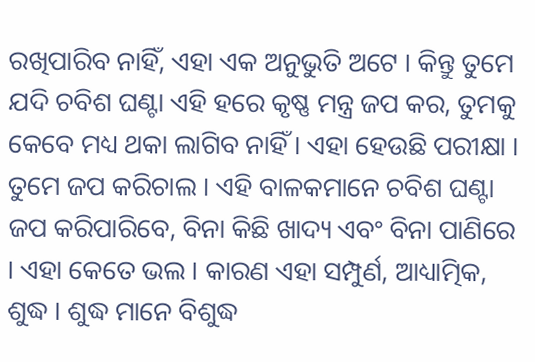ରଖିପାରିବ ନାହିଁ, ଏହା ଏକ ଅନୁଭୁତି ଅଟେ । କିନ୍ତୁ ତୁମେ ଯଦି ଚବିଶ ଘଣ୍ଟା ଏହି ହରେ କୃଷ୍ଣ ମନ୍ତ୍ର ଜପ କର, ତୁମକୁ କେବେ ମଧ୍ୟ ଥକା ଲାଗିବ ନାହିଁ । ଏହା ହେଉଛି ପରୀକ୍ଷା । ତୁମେ ଜପ କରିଚାଲ । ଏହି ବାଳକମାନେ ଚବିଶ ଘଣ୍ଟା ଜପ କରିପାରିବେ, ବିନା କିଛି ଖାଦ୍ୟ ଏବଂ ବିନା ପାଣିରେ । ଏହା କେତେ ଭଲ । କାରଣ ଏହା ସମ୍ପୁର୍ଣ, ଆଧ୍ୟାତ୍ମିକ, ଶୁଦ୍ଧ । ଶୁଦ୍ଧ ମାନେ ବିଶୁଦ୍ଧ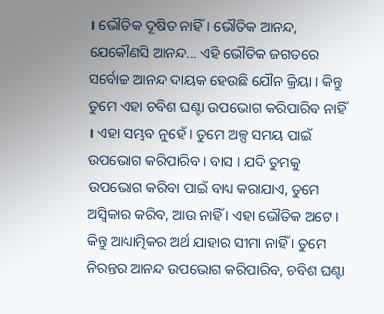। ଭୌତିକ ଦୂଷିତ ନାହିଁ । ଭୌତିକ ଆନନ୍ଦ, ଯେକୌଣସି ଆନନ୍ଦ... ଏହି ଭୌତିକ ଜଗତରେ ସର୍ବୋଚ୍ଚ ଆନନ୍ଦ ଦାୟକ ହେଉଛି ଯୌନ କ୍ରିୟା । କିନ୍ତୁ ତୁମେ ଏହା ଚବିଶ ଘଣ୍ଟା ଉପଭୋଗ କରିପାରିବ ନାହିଁ । ଏହା ସମ୍ଭବ ନୁହେଁ । ତୁମେ ଅଳ୍ପ ସମୟ ପାଇଁ ଉପଭୋଗ କରିପାରିବ । ବାସ । ଯଦି ତୁମକୁ ଉପଭୋଗ କରିବା ପାଇଁ ବାଧ୍ୟ କରାଯାଏ, ତୁମେ ଅସ୍ଵିକାର କରିବ, ଆଉ ନାହିଁ । ଏହା ଭୌତିକ ଅଟେ । କିନ୍ତୁ ଆଧ୍ୟାତ୍ମିକର ଅର୍ଥ ଯାହାର ସୀମା ନାହିଁ । ତୁମେ ନିରନ୍ତର ଆନନ୍ଦ ଉପଭୋଗ କରିପାରିବ, ଚବିଶ ଘଣ୍ଟା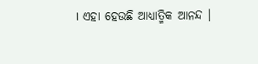। ଏହା ହେଉଛି ଆଧ୍ୟାତ୍ମିକ ଆନନ୍ଦ ।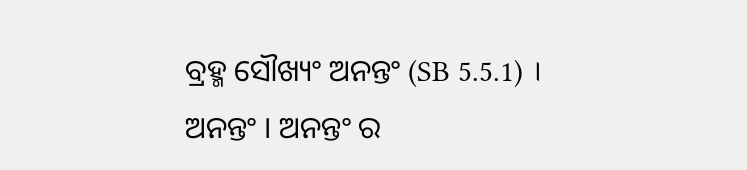ବ୍ରହ୍ମ ସୌଖ୍ୟଂ ଅନନ୍ତଂ (SB 5.5.1) । ଅନନ୍ତଂ । ଅନନ୍ତଂ ର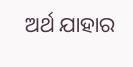ଅର୍ଥ ଯାହାର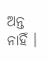ଅନ୍ତ ନାହିଁ ।